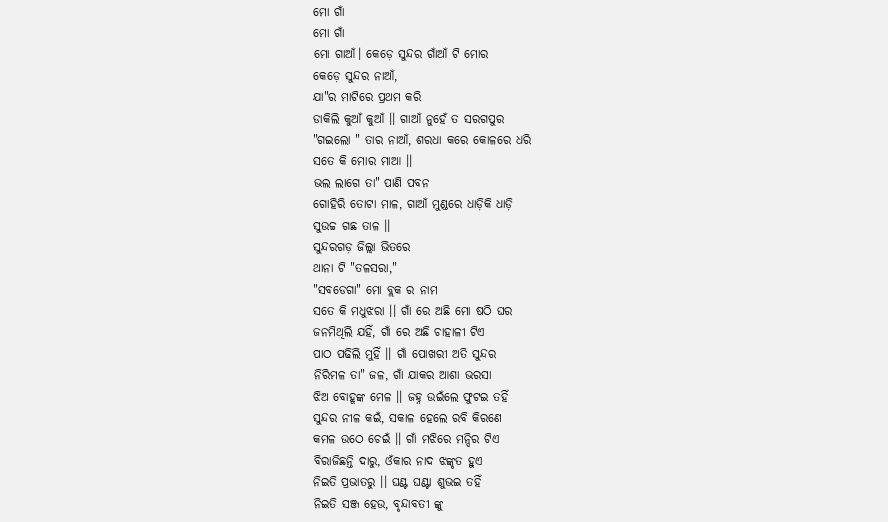ମୋ ଗାଁ
ମୋ ଗାଁ
ମୋ ଗାଆଁ। କେଡ଼େ ସୁନ୍ଦର ଗାଁଆଁ ଟି ମୋର
କେଡ଼େ ସୁନ୍ଦର ନାଆଁ,
ଯା"ର ମାଟିରେ ପ୍ରଥମ କରି
ଡାକିଲି କୁଆଁ କୁଆଁ ।। ଗାଆଁ ନୁହେଁ ତ ସରଗପୁର
"ଗଇଲୋ " ତାର ନାଆଁ, ଶରଧା କରେ କୋଳରେ ଧରି
ସତେ କି ମୋର ମାଆ ।।
ଭଲ ଲାଗେ ତା" ପାଣି ପବନ
ଗୋହିରି ତୋଟା ମାଳ, ଗାଆଁ ମୁଣ୍ଡରେ ଧାଡ଼ିକି ଧାଡ଼ି
ସୁଉଚ୍ଚ ଗଛ ତାଳ ।।
ସୁନ୍ଦରଗଡ଼ ଜିଲ୍ଲା ଭିତରେ
ଥାନା ଟି "ତଳସରା,"
"ସବଡେଗା" ମୋ ବ୍ଲକ ର ନାମ
ସତେ କି ମଧୁଝରା ।। ଗାଁ ରେ ଅଛି ମୋ ଷଠି ଘର
ଜନମିଥିଲି ଯହିଁ, ଗାଁ ରେ ଅଛି ଚାହାଳୀ ଟିଏ
ପାଠ ପଢିଲି ମୁହିଁ ।। ଗାଁ ପୋଖରୀ ଅତି ସୁନ୍ଦର
ନିରିମଳ ତା" ଜଳ, ଗାଁ ଯାକର ଆଶା ଭରସା
ଝିଅ ବୋହୂଙ୍କ ମେଳ ।। ଜହ୍ନ ଉଇଁଲେ ଫୁଟଇ ତହିଁ
ସୁନ୍ଦର ନୀଳ କଇଁ, ସକାଳ ହେଲେ ରବି କିରଣେ
କମଳ ଉଠେ ଚେଇଁ ।। ଗାଁ ମଝିରେ ମନ୍ଦିର ଟିଏ
ବିରାଜିଛନ୍ତି ଦାରୁ, ଓଁକାର ନାଦ ଝଙ୍କୃତ ହୁଏ
ନିଇତି ପ୍ରଭାତରୁ ।। ଘଣ୍ଟ ଘଣ୍ଟା ଶୁଭଇ ତହିଁ
ନିଇତି ସଞ୍ଜ ହେଉ, ବୃନ୍ଦାବତୀ ଙ୍କୁ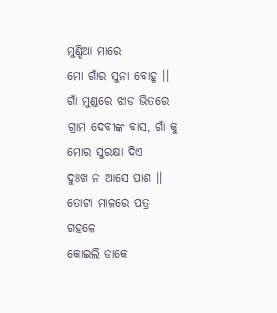ମୁଣ୍ଡିଆ ମାରେ
ମୋ ଗାଁର ସୁନା ବୋହୂ ।। ଗାଁ ମୁଣ୍ଡରେ ଝାଡ ଭିତରେ
ଗ୍ରାମ ଦେବୀଙ୍କ ବାସ, ଗାଁ କୁ ମୋର ସୁରକ୍ଷା ଦିଏ
ଦୁଃଖ ନ ଆସେ ପାଶ ।। ତୋଟା ମାଳରେ ପତ୍ର ଗହଳେ
କୋଇଲି ଡାକେ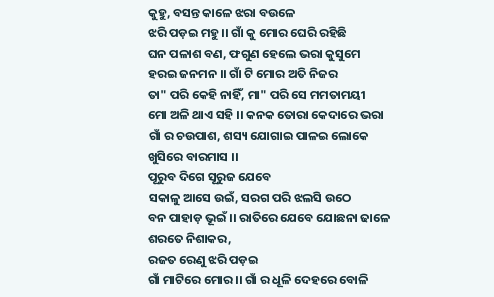କୁହୁ, ବସନ୍ତ କାଳେ ଝରା ବଉଳେ
ଝରି ପଡ଼ଇ ମହୁ ।। ଗାଁ କୁ ମୋର ଘେରି ରହିଛି
ଘନ ପଳାଶ ବଣ, ଫଗୁଣ ହେଲେ ଭରା କୁସୁମେ
ହରଇ ଜନମନ ।। ଗାଁ ଟି ମୋର ଅତି ନିଜର
ତା" ପରି କେହି ନାହିଁ, ମା" ପରି ସେ ମମତାମୟୀ
ମୋ ଅଳି ଥାଏ ସହି ।। କନକ ତୋରା କେଦାରେ ଭରା
ଗାଁ ର ଚଉପାଶ, ଶସ୍ୟ ଯୋଗାଇ ପାଳଇ ଲୋକେ
ଖୁସିରେ ବାରମାସ ।।
ପୂରୁବ ଦିଗେ ସୂରୁଜ ଯେବେ
ସକାଳୁ ଆସେ ଉଇଁ, ସରଗ ପରି ଝଲସି ଉଠେ
ବନ ପାହାଡ଼ ଭୂଇଁ ।। ରାତିରେ ଯେବେ ଯୋଛନା ଢାଳେ
ଶରତେ ନିଶାକର,
ରଜତ ରେଣୁ ଝରି ପଡ଼ଇ
ଗାଁ ମାଟିରେ ମୋର ।। ଗାଁ ର ଧୂଳି ଦେହରେ ବୋଳି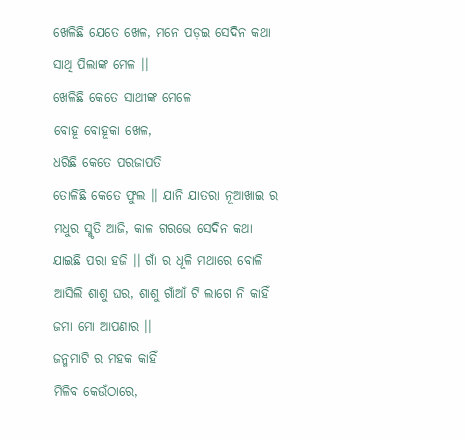ଖେଳିଛି ଯେତେ ଖେଳ, ମନେ ପଡ଼ଇ ସେଦିନ କଥା
ସାଥି ପିଲାଙ୍କ ମେଳ ।।
ଖେଳିଛି କେତେ ସାଥୀଙ୍କ ମେଳେ
ବୋହୂ ବୋହୂକା ଖେଳ,
ଧରିଛି କେତେ ପରଜାପତି
ତୋଳିଛି କେତେ ଫୁଲ ।। ଯାନି ଯାତରା ନୂଆଖାଇ ର
ମଧୁର ସ୍ମୃତି ଆଜି, କାଳ ଗରଭେ ସେଦିନ କଥା
ଯାଇଛି ପରା ହଜି ।। ଗାଁ ର ଧୂଳି ମଥାରେ ବୋଳି
ଆସିଲି ଶାଶୁ ଘର, ଶାଶୁ ଗାଁଆଁ ଟି ଲାଗେ ନି କାହିଁ
ଜମା ମୋ ଆପଣାର ।।
ଜନ୍ମମାଟି ର ମହକ କାହିଁ
ମିଳିବ କେଉଁଠାରେ,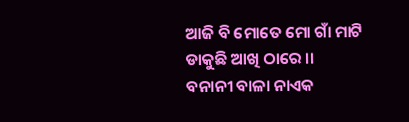ଆଜି ବି ମୋତେ ମୋ ଗାଁ ମାଟି
ଡାକୁଛି ଆଖି ଠାରେ ।।
ବନାନୀ ବାଳା ନାଏକ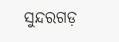ସୁନ୍ଦରଗଡ଼